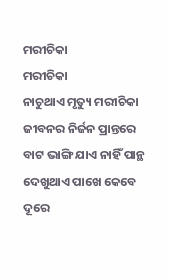ମରୀଚିକା
ମରୀଚିକା
ନାଚୁଥାଏ ମୃତ୍ୟୁ ମରୀଚିକା
ଜୀବନର ନିର୍ଜନ ପ୍ରାନ୍ତରେ
ବାଟ ଭାଙ୍ଗି ଯାଏ ନାହିଁ ପାନ୍ଥ
ଦେଖୁଥାଏ ପାଖେ କେବେ ଦୂରେ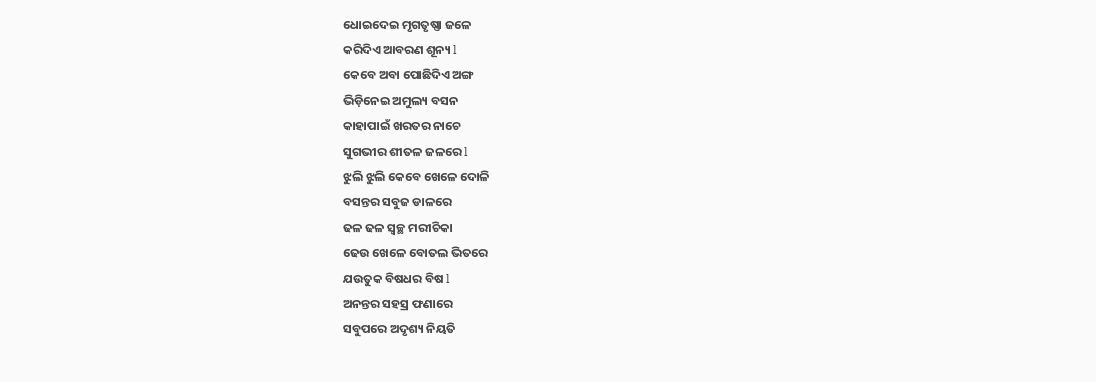ଧୋଇଦେଇ ମୃଗତୃଷ୍ଣା ଜଳେ
କରିଦିଏ ଆବରଣ ଶୂନ୍ୟ l
କେବେ ଅବା ପୋଛିଦିଏ ଅଙ୍ଗ
ଭିଡ଼ିନେଇ ଅମୁଲ୍ୟ ବସନ
କାହାପାଇଁ ଖରତର ନାଚେ
ସୁଗଭୀର ଶୀତଳ ଜଳରେ l
ଝୁଲି ଝୁଲି କେବେ ଖେଳେ ଦୋଳି
ବସନ୍ତର ସବୁଜ ଡାଳରେ
ଢଳ ଢଳ ସ୍ୱଚ୍ଛ ମରୀଚିକା
ଢେଉ ଖେଳେ ବୋତଲ ଭିତରେ
ଯଉତୁକ ବିଷଧର ବିଷ l
ଅନନ୍ତର ସହସ୍ର ଫଣାରେ
ସବୁପରେ ଅଦୃଶ୍ୟ ନିୟତି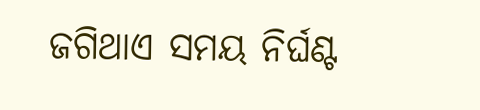ଜଗିଥାଏ ସମୟ ନିର୍ଘଣ୍ଟ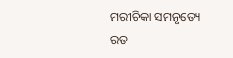ମରୀଚିକା ସମନୃତ୍ୟେ ରତ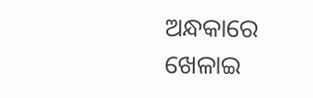ଅନ୍ଧକାରେ ଖେଳାଇ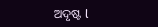ଅଦୃଷ୍ଟ l